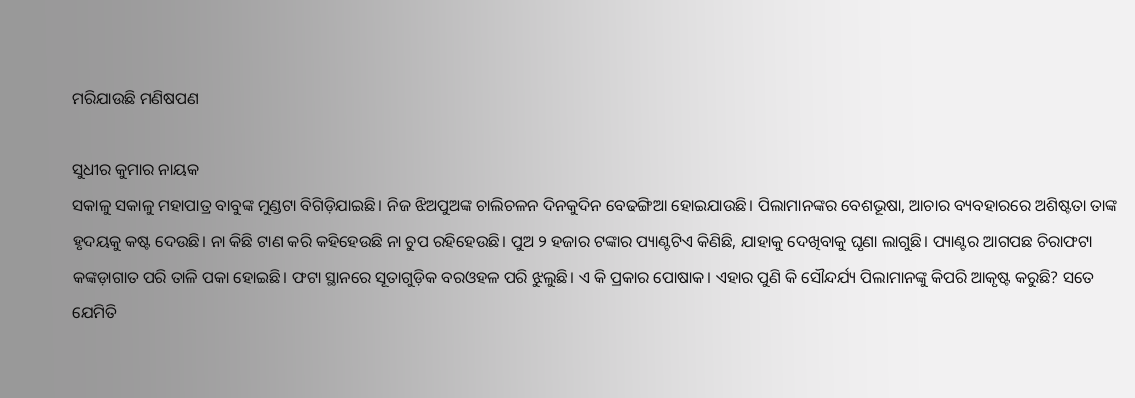ମରିଯାଉଛି ମଣିଷପଣ

ସୁଧୀର କୁମାର ନାୟକ
ସକାଳୁ ସକାଳୁ ମହାପାତ୍ର ବାବୁଙ୍କ ମୁଣ୍ଡଟା ବିଗିଡ଼ିଯାଇଛି। ନିଜ ଝିଅପୁଅଙ୍କ ଚାଲିଚଳନ ଦିନକୁଦିନ ବେଢଙ୍ଗିଆ ହୋଇଯାଉଛି। ପିଲାମାନଙ୍କର ବେଶଭୂଷା, ଆଚାର ବ୍ୟବହାରରେ ଅଶିଷ୍ଟତା ତାଙ୍କ ହୃଦୟକୁ କଷ୍ଟ ଦେଉଛି। ନା କିଛି ଟାଣ କରି କହିହେଉଛି ନା ଚୁପ ରହିହେଉଛି। ପୁଅ ୨ ହଜାର ଟଙ୍କାର ପ୍ୟାଣ୍ଟଟିଏ କିଣିଛି, ଯାହାକୁ ଦେଖିବାକୁ ଘୃଣା ଲାଗୁଛି। ପ୍ୟାଣ୍ଟର ଆଗପଛ ଚିରାଫଟା କଙ୍କଡ଼ାଗାତ ପରି ତାଳି ପକା ହୋଇଛି। ଫଟା ସ୍ଥାନରେ ସୂତାଗୁଡ଼ିକ ବରଓହଳ ପରି ଝୁଲୁଛି। ଏ କି ପ୍ରକାର ପୋଷାକ। ଏହାର ପୁଣି କି ସୌନ୍ଦର୍ଯ୍ୟ ପିଲାମାନଙ୍କୁ କିପରି ଆକୃଷ୍ଟ କରୁଛି? ସତେ ଯେମିତି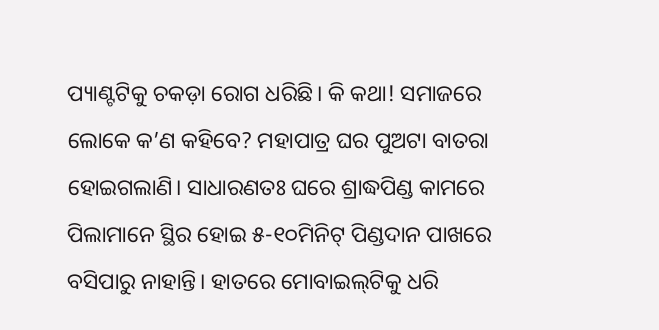ପ୍ୟାଣ୍ଟଟିକୁ ଚକଡ଼ା ରୋଗ ଧରିଛି। କି କଥା! ସମାଜରେ ଲୋକେ କ’ଣ କହିବେ? ମହାପାତ୍ର ଘର ପୁଅଟା ବାତରା ହୋଇଗଲାଣି। ସାଧାରଣତଃ ଘରେ ଶ୍ରାଦ୍ଧପିଣ୍ଡ କାମରେ ପିଲାମାନେ ସ୍ଥିର ହୋଇ ୫-୧୦ମିନିଟ୍‌ ପିଣ୍ଡଦାନ ପାଖରେ ବସିପାରୁ ନାହାନ୍ତି। ହାତରେ ମୋବାଇଲ୍‌ଟିକୁ ଧରି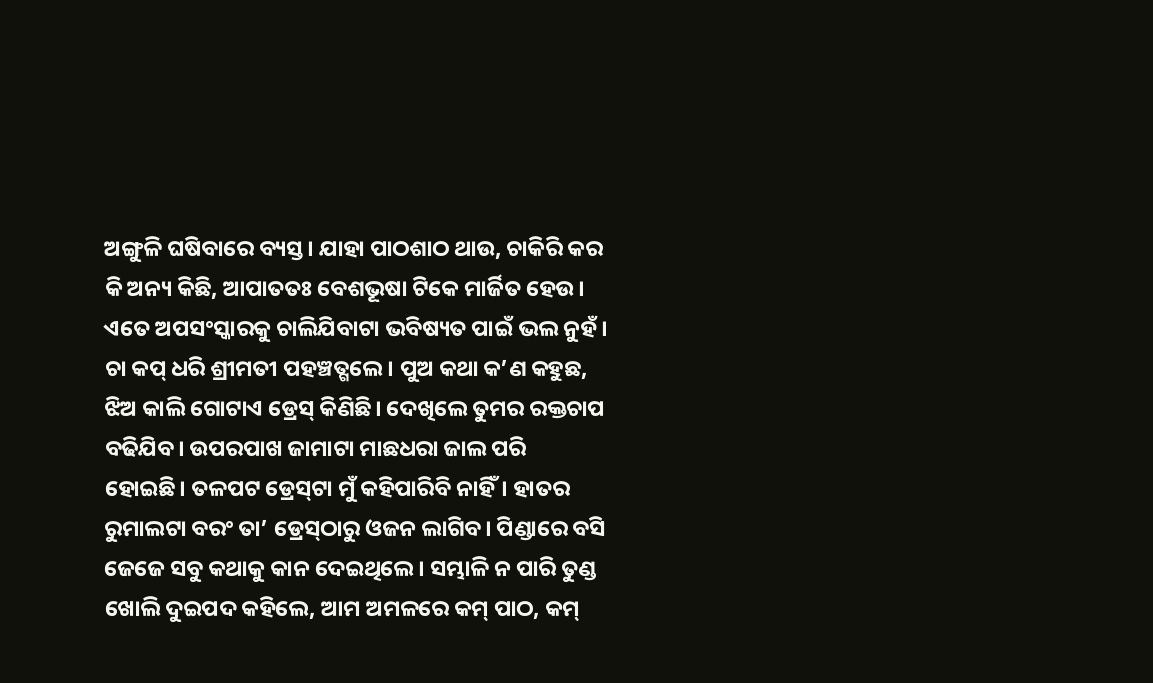ଅଙ୍ଗୁଳି ଘଷିବାରେ ବ୍ୟସ୍ତ। ଯାହା ପାଠଶାଠ ଥାଉ, ଚାକିରି କର କି ଅନ୍ୟ କିଛି, ଆପାତତଃ ବେଶଭୂଷା ଟିକେ ମାର୍ଜିତ ହେଉ। ଏତେ ଅପସଂସ୍କାରକୁ ଚାଲିଯିବାଟା ଭବିଷ୍ୟତ ପାଇଁ ଭଲ ନୁହଁ। ଚା କପ୍‌ ଧରି ଶ୍ରୀମତୀ ପହଞ୍ଚତ୍ଗଲେ। ପୁଅ କଥା କ’ଣ କହୁଛ, ଝିଅ କାଲି ଗୋଟାଏ ଡ୍ରେସ୍‌ କିଣିଛି। ଦେଖିଲେ ତୁମର ରକ୍ତଚାପ ବଢିଯିବ। ଉପରପାଖ ଜାମାଟା ମାଛଧରା ଜାଲ ପରି ହୋଇଛି। ତଳପଟ ଡ୍ରେସ୍‌ଟା ମୁଁ କହିପାରିବି ନାହିଁ। ହାତର ରୁମାଲଟା ବରଂ ତା’ ଡ୍ରେସ୍‌ଠାରୁ ଓଜନ ଲାଗିବ। ପିଣ୍ଡାରେ ବସି ଜେଜେ ସବୁ କଥାକୁ କାନ ଦେଇଥିଲେ। ସମ୍ଭାଳି ନ ପାରି ତୁଣ୍ଡ ଖୋଲି ଦୁଇପଦ କହିଲେ, ଆମ ଅମଳରେ କମ୍‌ ପାଠ, କମ୍‌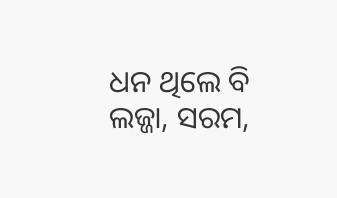ଧନ ଥିଲେ ବି ଲଜ୍ଜା, ସରମ,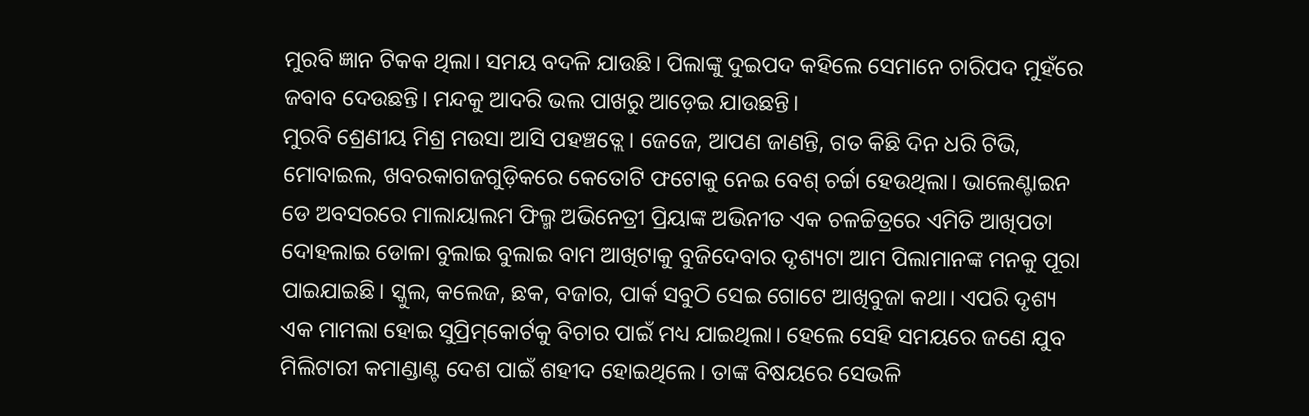ମୁରବି ଜ୍ଞାନ ଟିକକ ଥିଲା। ସମୟ ବଦଳି ଯାଉଛି। ପିଲାଙ୍କୁ ଦୁଇପଦ କହିଲେ ସେମାନେ ଚାରିପଦ ମୁହଁରେ ଜବାବ ଦେଉଛନ୍ତି। ମନ୍ଦକୁ ଆଦରି ଭଲ ପାଖରୁ ଆଡ଼େଇ ଯାଉଛନ୍ତି।
ମୁରବି ଶ୍ରେଣୀୟ ମିଶ୍ର ମଉସା ଆସି ପହଞ୍ଚତ୍ଲେ। ଜେଜେ, ଆପଣ ଜାଣନ୍ତି, ଗତ କିଛି ଦିନ ଧରି ଟିଭି, ମୋବାଇଲ, ଖବରକାଗଜଗୁଡ଼ିକରେ କେତୋଟି ଫଟୋକୁ ନେଇ ବେଶ୍‌ ଚର୍ଚ୍ଚା ହେଉଥିଲା। ଭାଲେଣ୍ଟାଇନ ଡେ ଅବସରରେ ମାଲାୟାଲମ ଫିଲ୍ମ ଅଭିନେତ୍ରୀ ପ୍ରିୟାଙ୍କ ଅଭିନୀତ ଏକ ଚଳଚ୍ଚିତ୍ରରେ ଏମିତି ଆଖିପତା ଦୋହଲାଇ ଡୋଳା ବୁଲାଇ ବୁଲାଇ ବାମ ଆଖିଟାକୁ ବୁଜିଦେବାର ଦୃଶ୍ୟଟା ଆମ ପିଲାମାନଙ୍କ ମନକୁ ପୂରା ପାଇଯାଇଛି। ସ୍କୁଲ, କଲେଜ, ଛକ, ବଜାର, ପାର୍କ ସବୁଠି ସେଇ ଗୋଟେ ଆଖିବୁଜା କଥା। ଏପରି ଦୃଶ୍ୟ ଏକ ମାମଲା ହୋଇ ସୁପ୍ରିମ୍‌କୋର୍ଟକୁ ବିଚାର ପାଇଁ ମଧ୍ୟ ଯାଇଥିଲା। ହେଲେ ସେହି ସମୟରେ ଜଣେ ଯୁବ ମିଲିଟାରୀ କମାଣ୍ଡାଣ୍ଟ ଦେଶ ପାଇଁ ଶହୀଦ ହୋଇଥିଲେ। ତାଙ୍କ ବିଷୟରେ ସେଭଳି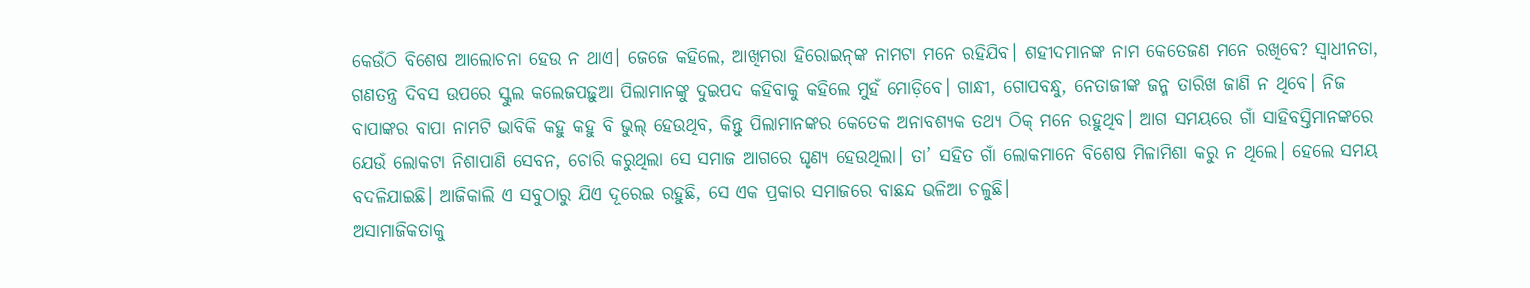କେଉଁଠି ବିଶେଷ ଆଲୋଚନା ହେଉ ନ ଥାଏ। ଜେଜେ କହିଲେ, ଆଖିମରା ହିରୋଇନ୍‌ଙ୍କ ନାମଟା ମନେ ରହିଯିବ। ଶହୀଦମାନଙ୍କ ନାମ କେତେଜଣ ମନେ ରଖିବେ? ସ୍ବାଧୀନତା, ଗଣତନ୍ତ୍ର ଦିବସ ଉପରେ ସ୍କୁଲ କଲେଜପଢ଼ୁଆ ପିଲାମାନଙ୍କୁ ଦୁଇପଦ କହିବାକୁ କହିଲେ ମୁହଁ ମୋଡ଼ିବେ। ଗାନ୍ଧୀ, ଗୋପବନ୍ଧୁ, ନେତାଜୀଙ୍କ ଜନ୍ମ ତାରିଖ ଜାଣି ନ ଥିବେ। ନିଜ ବାପାଙ୍କର ବାପା ନାମଟି ଭାବିକି କହୁ କହୁ ବି ଭୁଲ୍‌ ହେଉଥିବ, କିନ୍ତୁ ପିଲାମାନଙ୍କର କେତେକ ଅନାବଶ୍ୟକ ତଥ୍ୟ ଠିକ୍‌ ମନେ ରହୁଥିବ। ଆଗ ସମୟରେ ଗାଁ ସାହିବସ୍ତିମାନଙ୍କରେ ଯେଉଁ ଲୋକଟା ନିଶାପାଣି ସେବନ, ଚୋରି କରୁଥିଲା ସେ ସମାଜ ଆଗରେ ଘୃଣ୍ୟ ହେଉଥିଲା। ତା’ ସହିତ ଗାଁ ଲୋକମାନେ ବିଶେଷ ମିଳାମିଶା କରୁ ନ ଥିଲେ। ହେଲେ ସମୟ ବଦଳିଯାଇଛି। ଆଜିକାଲି ଏ ସବୁଠାରୁ ଯିଏ ଦୂରେଇ ରହୁଛି, ସେ ଏକ ପ୍ରକାର ସମାଜରେ ବାଛନ୍ଦ ଭଳିଆ ଚଳୁଛି।
ଅସାମାଜିକତାକୁ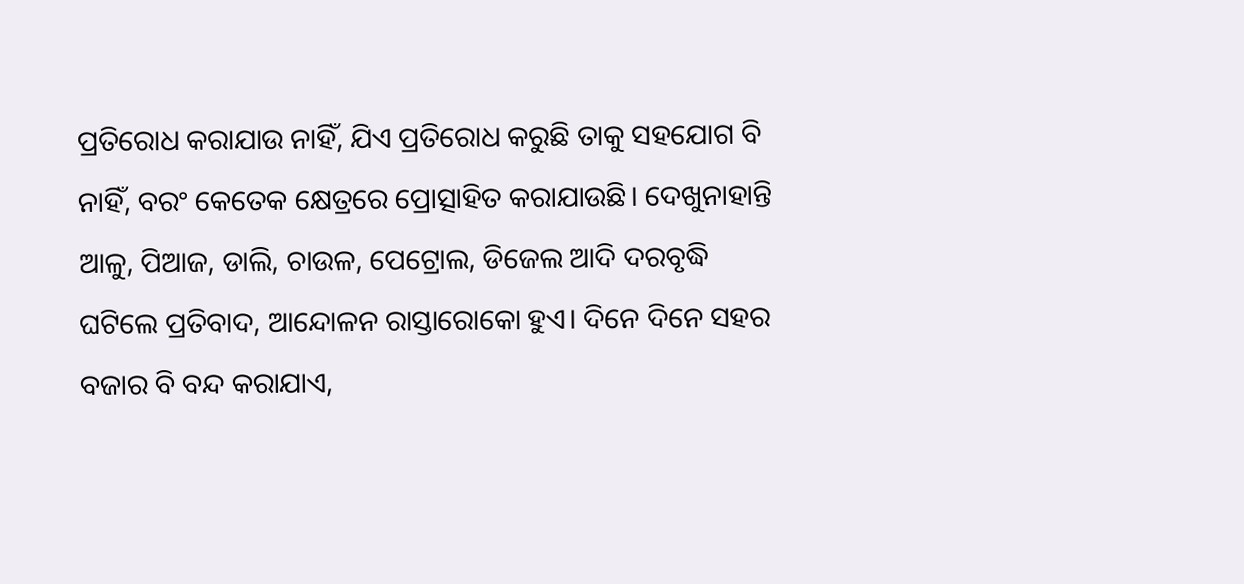ପ୍ରତିରୋଧ କରାଯାଉ ନାହିଁ, ଯିଏ ପ୍ରତିରୋଧ କରୁଛି ତାକୁ ସହଯୋଗ ବି ନାହିଁ, ବରଂ କେତେକ କ୍ଷେତ୍ରରେ ପ୍ରୋତ୍ସାହିତ କରାଯାଉଛି। ଦେଖୁନାହାନ୍ତି ଆଳୁ, ପିଆଜ, ଡାଲି, ଚାଉଳ, ପେଟ୍ରୋଲ, ଡିଜେଲ ଆଦି ଦରବୃଦ୍ଧି ଘଟିଲେ ପ୍ରତିବାଦ, ଆନ୍ଦୋଳନ ରାସ୍ତାରୋକୋ ହୁଏ। ଦିନେ ଦିନେ ସହର ବଜାର ବି ବନ୍ଦ କରାଯାଏ,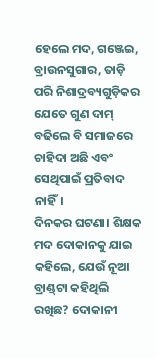ହେଲେ ମଦ, ଗଞ୍ଜେଇ, ବ୍ରାଉନସୁଗାର, ତାଡ଼ି ପରି ନିଶାଦ୍ରବ୍ୟଗୁଡ଼ିକର ଯେତେ ଗୁଣ ଦାମ୍‌ ବଢିଲେ ବି ସମାଜରେ ଚାହିଦା ଅଛି ଏବଂ ସେଥିପାଇଁ ପ୍ରତିବାଦ ନାହିଁ।
ଦିନକର ଘଟଣା। ଶିକ୍ଷକ ମଦ ଦୋକାନକୁ ଯାଇ କହିଲେ, ଯେଉଁ ନୂଆ ବ୍ରାଣ୍ଡ୍‌ଟା କହିଥିଲି ରଖିଛ? ଦୋକାନୀ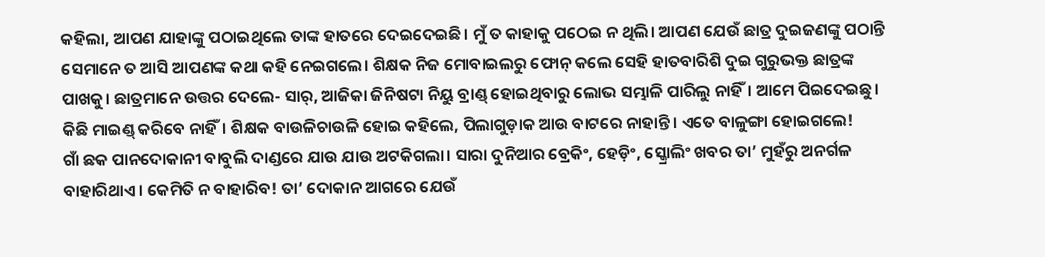କହିଲା, ଆପଣ ଯାହାଙ୍କୁ ପଠାଇଥିଲେ ତାଙ୍କ ହାତରେ ଦେଇଦେଇଛି। ମୁଁ ତ କାହାକୁ ପଠେଇ ନ ଥିଲି। ଆପଣ ଯେଉଁ ଛାତ୍ର ଦୁଇଜଣଙ୍କୁ ପଠାନ୍ତି ସେମାନେ ତ ଆସି ଆପଣଙ୍କ କଥା କହି ନେଇଗଲେ। ଶିକ୍ଷକ ନିଜ ମୋବାଇଲରୁ ଫୋନ୍‌ କଲେ ସେହି ହାତବାରିଶି ଦୁଇ ଗୁରୁଭକ୍ତ ଛାତ୍ରଙ୍କ ପାଖକୁ। ଛାତ୍ରମାନେ ଉତ୍ତର ଦେଲେ- ସାର୍‌, ଆଜିକା ଜିନିଷଟା ନିୟୁ ବ୍ରାଣ୍ଡ୍‌ ହୋଇଥିବାରୁ ଲୋଭ ସମ୍ଭାଳି ପାରିଲୁ ନାହିଁ। ଆମେ ପିଇଦେଇଛୁ। କିଛି ମାଇଣ୍ଡ୍‌ କରିବେ ନାହିଁ। ଶିକ୍ଷକ ବାଉଳିଚାଉଳି ହୋଇ କହିଲେ, ପିଲାଗୁଡ଼ାକ ଆଉ ବାଟରେ ନାହାନ୍ତି। ଏତେ ବାଳୁଙ୍ଗା ହୋଇଗଲେ!
ଗାଁ ଛକ ପାନଦୋକାନୀ ବାବୁଲି ଦାଣ୍ଡରେ ଯାଉ ଯାଉ ଅଟକିଗଲା। ସାରା ଦୁନିଆର ବ୍ରେକିଂ, ହେଡ଼ିଂ, ସ୍କ୍ରୋଲିଂ ଖବର ତା’ ମୁହଁରୁ ଅନର୍ଗଳ ବାହାରିଥାଏ। କେମିତି ନ ବାହାରିବ! ତା’ ଦୋକାନ ଆଗରେ ଯେଉଁ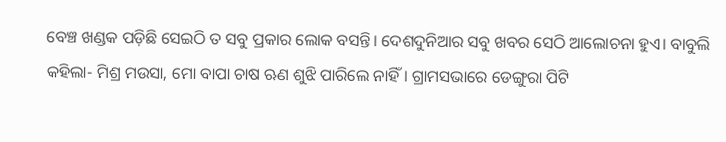ବେଞ୍ଚ ଖଣ୍ଡକ ପଡ଼ିଛି ସେଇଠି ତ ସବୁ ପ୍ରକାର ଲୋକ ବସନ୍ତି। ଦେଶଦୁନିଆର ସବୁ ଖବର ସେଠି ଆଲୋଚନା ହୁଏ। ବାବୁଲି କହିଲା- ମିଶ୍ର ମଉସା, ମୋ ବାପା ଚାଷ ଋଣ ଶୁଝି ପାରିଲେ ନାହିଁ। ଗ୍ରାମସଭାରେ ଡେଙ୍ଗୁରା ପିଟି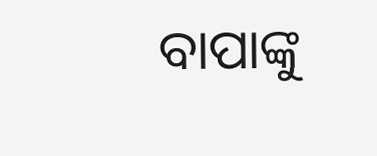ବାପାଙ୍କୁ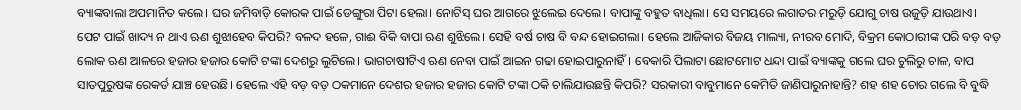ବ୍ୟାଙ୍କବାଲା ଅପମାନିତ କଲେ। ଘର ଜମିବାଡ଼ି କୋରକ ପାଇଁ ଡେଙ୍ଗୁରା ପିଟା ହେଲା। ନୋଟିସ୍‌ ଘର ଆଗରେ ଝୁଲେଇ ଦେଲେ। ବାପାଙ୍କୁ ବହୁତ ବାଧିଲା। ସେ ସମୟରେ ଲଗାତର ମରୁଡ଼ି ଯୋଗୁ ଚାଷ ଉଜୁଡ଼ି ଯାଉଥାଏ। ପେଟ ପାଇଁ ଖାଦ୍ୟ ନ ଥାଏ ଋଣ ଶୁଝାହେବ କିପରି? ବଳଦ ହଳେ, ଗାଈ ବିକି ବାପା ଋଣ ଶୁଝିଲେ। ସେହି ବର୍ଷ ଚାଷ ବି ବନ୍ଦ ହୋଇଗଲା। ହେଲେ ଆଜିକାର ବିଜୟ ମାଲ୍ୟା, ନୀରବ ମୋଦି, ବିକ୍ରମ କୋଠାରୀଙ୍କ ପରି ବଡ଼ ବଡ଼ ଲୋକ ଋଣ ଆଳରେ ହଜାର ହଜାର କୋଟି ଟଙ୍କା ଦେଶରୁ ଲୁଟିଲେ। ଭାଗଚାଷୀଟିଏ ଋଣ ନେବା ପାଇଁ ଆଇନ ଗଢା ହୋଇପାରୁନାହିଁ। ବେକାରି ପିଲାଟା ଛୋଟମୋଟ ଧନ୍ଦା ପାଇଁ ବ୍ୟାଙ୍କକୁ ଗଲେ ଘର ଚୁଲିରୁ ଚାଳ, ବାପ ସାତପୁରୁଷଙ୍କ ରେକର୍ଡ ଯାଞ୍ଚ ହେଉଛି। ହେଲେ ଏହି ବଡ଼ ବଡ଼ ଠକମାନେ ଦେଶର ହଜାର ହଜାର କୋଟି ଟଙ୍କା ଠକି ଚାଲିଯାଉଛନ୍ତି କିପରି? ସରକାରୀ ବାବୁମାନେ କେମିତି ଜାଣିପାରୁନାହାନ୍ତି? ଶହ ଶହ ଚୋର ଗଲେ ବି ବୁଦ୍ଧି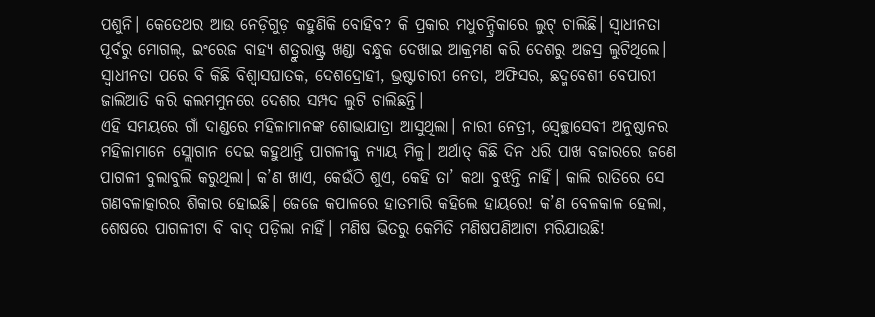ପଶୁନି। କେତେଥର ଆଉ ନେଡ଼ିଗୁଡ଼ କହୁଣିକି ବୋହିବ? କି ପ୍ରକାର ମଧୁଚନ୍ଦ୍ରିକାରେ ଲୁଟ୍‌ ଚାଲିଛି। ସ୍ବାଧୀନତା ପୂର୍ବରୁ ମୋଗଲ୍‌, ଇଂରେଜ ବାହ୍ୟ ଶତ୍ରୁରାଷ୍ଟ୍ର ଖଣ୍ଡା ବନ୍ଧୁକ ଦେଖାଇ ଆକ୍ରମଣ କରି ଦେଶରୁ ଅଜସ୍ର ଲୁଟିଥିଲେ। ସ୍ବାଧୀନତା ପରେ ବି କିଛି ବିଶ୍ୱାସଘାତକ, ଦେଶଦ୍ରୋହୀ, ଭ୍ରଷ୍ଟାଚାରୀ ନେତା, ଅଫିସର, ଛଦ୍ମବେଶୀ ବେପାରୀ ଜାଲିଆତି କରି କଲମମୁନରେ ଦେଶର ସମ୍ପଦ ଲୁଟି ଚାଲିଛନ୍ତି।
ଏହି ସମୟରେ ଗାଁ ଦାଣ୍ଡରେ ମହିଳାମାନଙ୍କ ଶୋଭାଯାତ୍ରା ଆସୁଥିଲା। ନାରୀ ନେତ୍ରୀ, ସ୍ବେଚ୍ଛାସେବୀ ଅନୁଷ୍ଠାନର ମହିଳାମାନେ ସ୍ଲୋଗାନ ଦେଇ କହୁଥାନ୍ତି ପାଗଳୀକୁ ନ୍ୟାୟ ମିଳୁ। ଅର୍ଥାତ୍‌ କିଛି ଦିନ ଧରି ପାଖ ବଜାରରେ ଜଣେ ପାଗଳୀ ବୁଲାବୁଲି କରୁଥିଲା। କ’ଣ ଖାଏ, କେଉଁଠି ଶୁଏ, କେହି ତା’ କଥା ବୁଝନ୍ତି ନାହିଁ। କାଲି ରାତିରେ ସେ ଗଣବଳାତ୍କାରର ଶିକାର ହୋଇଛି। ଜେଜେ କପାଳରେ ହାତମାରି କହିଲେ ହାୟରେ! କ’ଣ ବେଳକାଳ ହେଲା, ଶେଷରେ ପାଗଳୀଟା ବି ବାଦ୍‌ ପଡ଼ିଲା ନାହିଁ। ମଣିଷ ଭିତରୁ କେମିତି ମଣିଷପଣିଆଟା ମରିଯାଉଛି!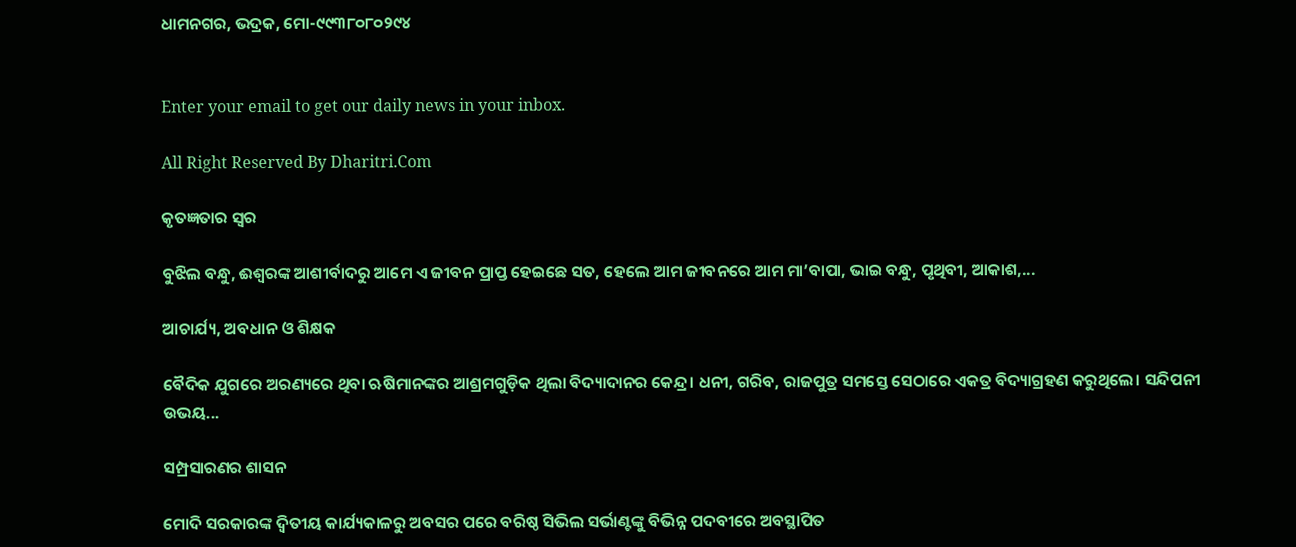ଧାମନଗର, ଭଦ୍ରକ, ମୋ-୯୯୩୮୦୮୦୨୯୪


Enter your email to get our daily news in your inbox.

All Right Reserved By Dharitri.Com

କୃତଜ୍ଞତାର ସ୍ବର

ବୁଝିଲ ବନ୍ଧୁ, ଈଶ୍ବରଙ୍କ ଆଶୀର୍ବାଦରୁ ଆମେ ଏ ଜୀବନ ପ୍ରାପ୍ତ ହେଇଛେ ସତ, ହେଲେ ଆମ ଜୀବନରେ ଆମ ମା’ବାପା, ଭାଇ ବନ୍ଧୁ, ପୃଥିବୀ, ଆକାଶ,...

ଆଚାର୍ଯ୍ୟ, ଅବଧାନ ଓ ଶିକ୍ଷକ

ବୈଦିକ ଯୁଗରେ ଅରଣ୍ୟରେ ଥିବା ଋଷିମାନଙ୍କର ଆଶ୍ରମଗୁଡ଼ିକ ଥିଲା ବିଦ୍ୟାଦାନର କେନ୍ଦ୍ର। ଧନୀ, ଗରିବ, ରାଜପୁତ୍ର ସମସ୍ତେ ସେଠାରେ ଏକତ୍ର ବିଦ୍ୟାଗ୍ରହଣ କରୁଥିଲେ। ସନ୍ଦିପନୀ ଉଭୟ...

ସମ୍ପ୍ରସାରଣର ଶାସନ

ମୋଦି ସରକାରଙ୍କ ଦ୍ୱିତୀୟ କାର୍ଯ୍ୟକାଳରୁ ଅବସର ପରେ ବରିଷ୍ଠ ସିଭିଲ ସର୍ଭାଣ୍ଟଙ୍କୁ ବିଭିନ୍ନ ପଦବୀରେ ଅବସ୍ଥାପିତ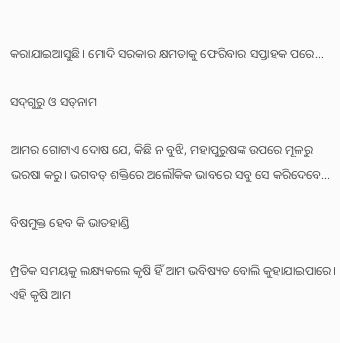କରାଯାଇଆସୁଛି। ମୋଦି ସରକାର କ୍ଷମତାକୁ ଫେରିବାର ସପ୍ତାହକ ପରେ...

ସଦ୍‌ଗୁରୁ ଓ ସତ୍‌ନାମ

ଆମର ଗୋଟାଏ ଦୋଷ ଯେ, କିଛି ନ ବୁଝି, ମହାପୁରୁଷଙ୍କ ଉପରେ ମୂଳରୁ ଭରଷା କରୁ। ଭଗବତ୍‌ ଶକ୍ତିରେ ଅଲୌକିକ ଭାବରେ ସବୁ ସେ କରିଦେବେ...

ବିଷମୁକ୍ତ ହେବ କି ଭାତହାଣ୍ଡି

ମ୍ପ୍ରତିକ ସମୟକୁ ଲକ୍ଷ୍ୟକଲେ କୃଷି ହିଁ ଆମ ଭବିଷ୍ୟତ ବୋଲି କୁହାଯାଇପାରେ। ଏହି କୃଷି ଆମ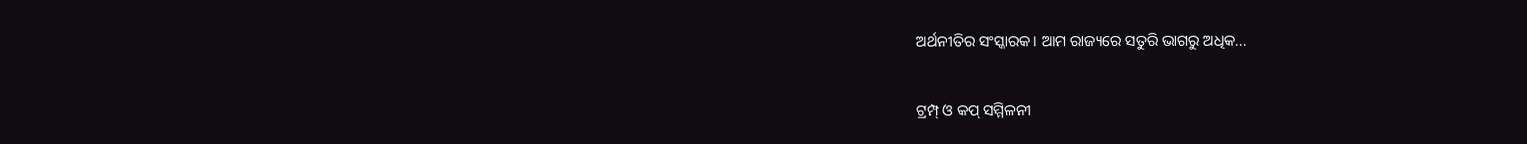ଅର୍ଥନୀତିର ସଂସ୍କାରକ। ଆମ ରାଜ୍ୟରେ ସତୁରି ଭାଗରୁ ଅଧିକ...

ଟ୍ରମ୍ପ୍‌ ଓ କପ୍‌ ସମ୍ମିଳନୀ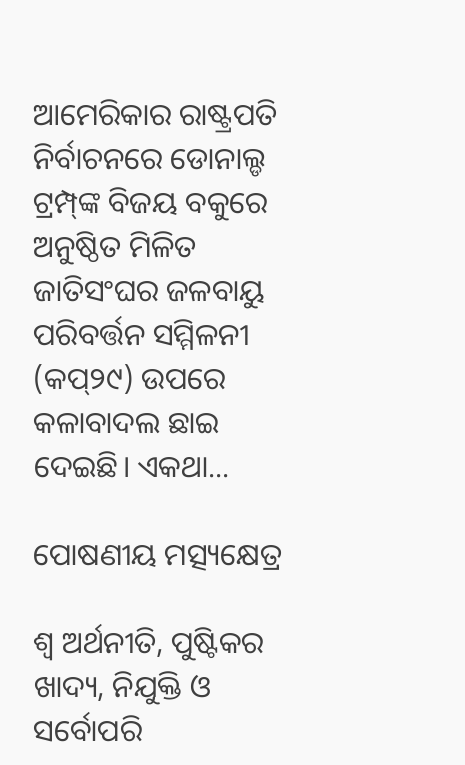ଆମେରିକାର ରାଷ୍ଟ୍ରପତି ନିର୍ବାଚନରେ ଡୋନାଲ୍ଡ ଟ୍ରମ୍ପ୍‌ଙ୍କ ବିଜୟ ବକୁରେ ଅନୁଷ୍ଠିତ ମିଳିତ ଜାତିସଂଘର ଜଳବାୟୁ ପରିବର୍ତ୍ତନ ସମ୍ମିଳନୀ (କପ୍‌୨୯) ଉପରେ କଳାବାଦଲ ଛାଇ ଦେଇଛି। ଏକଥା...

ପୋଷଣୀୟ ମତ୍ସ୍ୟକ୍ଷେତ୍ର

ଶ୍ୱ ଅର୍ଥନୀତି, ପୁଷ୍ଟିକର ଖାଦ୍ୟ, ନିଯୁକ୍ତି ଓ ସର୍ବୋପରି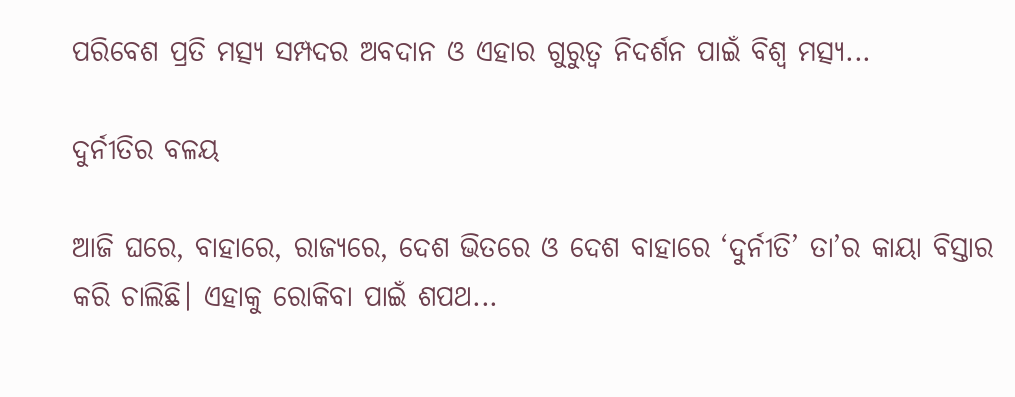ପରିବେଶ ପ୍ରତି ମତ୍ସ୍ୟ ସମ୍ପଦର ଅବଦାନ ଓ ଏହାର ଗୁରୁତ୍ୱ ନିଦର୍ଶନ ପାଇଁ ବିଶ୍ୱ ମତ୍ସ୍ୟ...

ଦୁର୍ନୀତିର ବଳୟ

ଆଜି ଘରେ, ବାହାରେ, ରାଜ୍ୟରେ, ଦେଶ ଭିତରେ ଓ ଦେଶ ବାହାରେ ‘ଦୁର୍ନୀତି’ ତା’ର କାୟା ବିସ୍ତାର କରି ଚାଲିଛି। ଏହାକୁ ରୋକିବା ପାଇଁ ଶପଥ...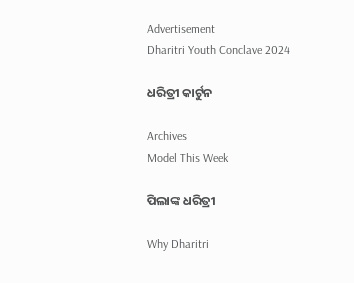Advertisement
Dharitri Youth Conclave 2024

ଧରିତ୍ରୀ କାର୍ଟୁନ

Archives
Model This Week

ପିଲାଙ୍କ ଧରିତ୍ରୀ

Why Dharitri